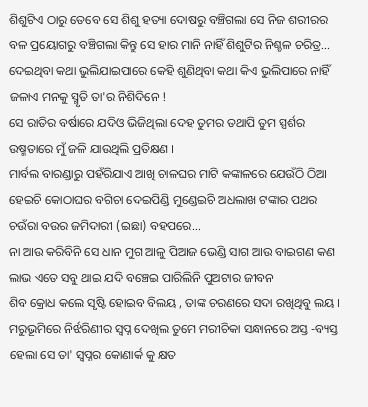ଶିଶୁଟିଏ ଠାରୁ ତେବେ ସେ ଶିଶୁ ହତ୍ୟା ଦୋଷରୁ ବଞ୍ଚିଗଲା ସେ ନିଜ ଶରୀରର ବଳ ପ୍ରୟୋଗରୁ ବଞ୍ଚିଗଲା କିନ୍ତୁ ସେ ହାର ମାନି ନାହିଁ ଶିଶୁଟିର ନିଶ୍ଚଳ ଚରିତ୍ର...
ଦେଇଥିବା କଥା ଭୁଲିଯାଇପାରେ କେହି ଶୁଣିଥିବା କଥା କିଏ ଭୁଲିପାରେ ନାହିଁ ଜଳାଏ ମନକୁ ସ୍ମୃତି ତା'ର ନିଶିଦିନେ !
ସେ ରାତିର ବର୍ଷାରେ ଯଦିଓ ଭିଜିଥିଲା ଦେହ ତୁମର ତଥାପି ତୁମ ସ୍ପର୍ଶର ଉଷ୍ମତାରେ ମୁଁ ଜଳି ଯାଉଥିଲି ପ୍ରତିକ୍ଷଣ ।
ମାର୍ବଲ ବାରଣ୍ଡାରୁ ପହଁରିଯାଏ ଆଖି ଚାଳଘର ମାଟି କଙ୍କାଳରେ ଯେଉଁଠି ଠିଆ ହେଇଚି କୋଠାଘର ବଗିଚା ଦେଇପିଣ୍ଡି ମୁଣ୍ଡେଇଚି ଅଧଲାଖ ଟଙ୍କାର ପଥର ଚଉଁରା ବଉର ଜମିଦାରୀ (ଇଛା) ବହପରେ...
ନା ଆଉ କରିବିନି ସେ ଧାନ ମୁଗ ଆଳୁ ପିଆଜ ଭେଣ୍ଡି ସାଗ ଆଉ ବାଇଗଣ କଣ ଲାଭ ଏତେ ସବୁ ଥାଇ ଯଦି ବଞ୍ଚେଇ ପାରିଲିନି ପୁଅଟାର ଜୀବନ
ଶିବ କ୍ରୋଧ କଲେ ସୃଷ୍ଟି ହୋଇବ ବିଲୟ , ତାଙ୍କ ଚରଣରେ ସଦା ରଖିଥିବୁ ଲୟ ।
ମରୁଭୂମିରେ ନିର୍ଝରିଣୀର ସ୍ଵପ୍ନ ଦେଖିଲ ତୁମେ ମରୀଚିକା ସନ୍ଧାନରେ ଅସ୍ତ -ବ୍ୟସ୍ତ ହେଲା ସେ ତା' ସ୍ଵପ୍ନର କୋଣାର୍କ କୁ କ୍ଷତ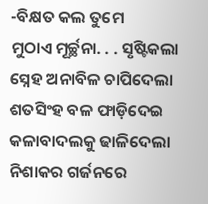-ବିକ୍ଷତ କଲ ତୁମେ
ମୁଠାଏ ମୂର୍ଚ୍ଛନା. . . ସୃଷ୍ଟିକଲା ସ୍ନେହ ଅନାବିଳ ଚାପିଦେଲା ଶତସିଂହ ବଳ ଫାଡ଼ିଦେଇ କଳାବାଦଲକୁ ଢାଳିଦେଲା ନିଶାକର ଗର୍ଜନରେ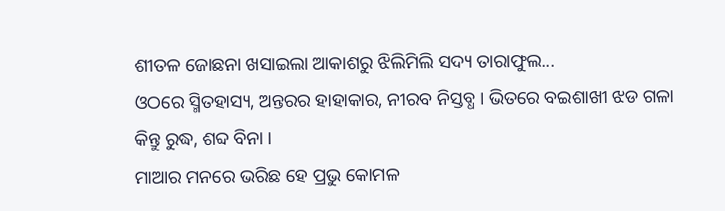ଶୀତଳ ଜୋଛନା ଖସାଇଲା ଆକାଶରୁ ଝିଲିମିଲି ସଦ୍ୟ ତାରାଫୁଲ...
ଓଠରେ ସ୍ମିତହାସ୍ୟ, ଅନ୍ତରର ହାହାକାର, ନୀରବ ନିସ୍ତବ୍ଧ । ଭିତରେ ବଇଶାଖୀ ଝଡ ଗଳା କିନ୍ତୁ ରୁଦ୍ଧ, ଶବ୍ଦ ବିନା ।
ମାଆର ମନରେ ଭରିଛ ହେ ପ୍ରଭୁ କୋମଳ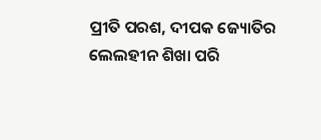ପ୍ରୀତି ପରଶ, ଦୀପକ ଜ୍ୟୋତିର ଲେଲହୀନ ଶିଖା ପରି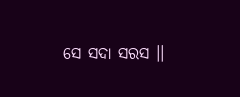ସେ ସଦା ସରସ ।।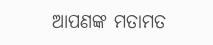ଆପଣଙ୍କ ମତାମତ